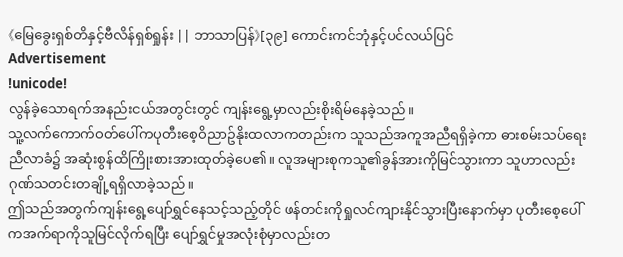《မြေခွေးရှစ်တိနှင့်ဗီလိန်ရှစ်ရှုန်း || ဘာသာပြန်》[၃၉] ကောင်းကင်ဘုံနှင့်ပင်လယ်ပြင်
Advertisement
!unicode!
လွန်ခဲ့သောရက်အနည်းငယ်အတွင်းတွင် ကျန်းရွေ့မှာလည်းစိုးရိမ်နေခဲ့သည်။
သူ့လက်ကောက်ဝတ်ပေါ်ကပုတီးစေ့ဝိညာဥ်နိုးထလာကတည်းက သူသည်အကူအညီရရှိခဲ့ကာ ဓားစမ်းသပ်ရေးညီလာခံ၌ အဆုံးစွန်ထိကြိုးစားအားထုတ်ခဲ့ပေ၏။ လူအများစုကသူ၏ခွန်အားကိုမြင်သွားကာ သူဟာလည်းဂုဏ်သတင်းတချို့ရရှိလာခဲ့သည်။
ဤသည်အတွက်ကျန်းရွေ့ပျော်ရွှင်နေသင့်သည့်တိုင် ဖန်တင်းကိုရှုလင်ကျားနိုင်သွားပြီးနောက်မှာ ပုတီးစေ့ပေါ်ကအက်ရာကိုသူမြင်လိုက်ရပြီး ပျော်ရွှင်မှုအလုံးစုံမှာလည်းတ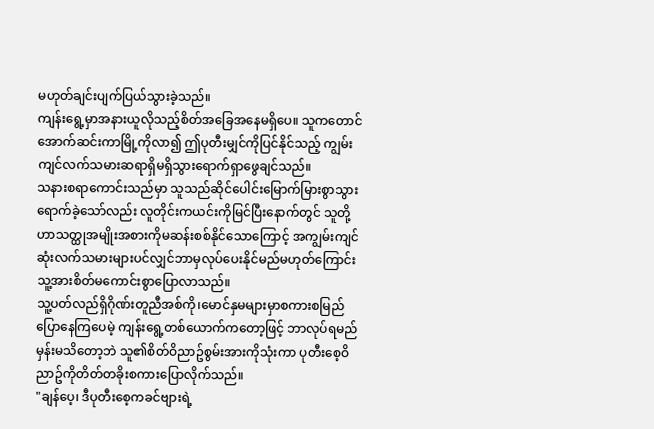မဟုတ်ချင်းပျက်ပြယ်သွားခဲ့သည်။
ကျန်းရွေ့မှာအနားယူလိုသည့်စိတ်အခြေအနေမရှိပေ။ သူကတောင်အောက်ဆင်းကာမြို့ကိုလာ၍ ဤပုတီးမျှင်ကိုပြင်နိုင်သည့် ကျွမ်းကျင်လက်သမားဆရာရှိမရှိသွားရောက်ရှာဖွေချင်သည်။
သနားစရာကောင်းသည်မှာ သူသည်ဆိုင်ပေါင်းမြောက်မြားစွာသွားရောက်ခဲ့သော်လည်း လူတိုင်းကယင်းကိုမြင်ပြီးနောက်တွင် သူတို့ဟာသတ္ထုအမျိုးအစားကိုမဆန်းစစ်နိုင်သောကြောင့် အကျွမ်းကျင်ဆုံးလက်သမားများပင်လျှင်ဘာမှလုပ်ပေးနိုင်မည်မဟုတ်ကြောင်း သူ့အားစိတ်မကောင်းစွာပြောလာသည်။
သူ့ပတ်လည်ရှိဂိုဏ်းတူညီအစ်ကို၊မောင်နှမများမှာစကားစမြည်ပြောနေကြပေမဲ့ ကျန်းရွေ့တစ်ယောက်ကတော့ဖြင့် ဘာလုပ်ရမည်မှန်းမသိတော့ဘဲ သူ၏စိတ်ဝိညာဥ်စွမ်းအားကိုသုံးကာ ပုတီးစေ့ဝိညာဥ်ကိုတိတ်တခိုးစကားပြောလိုက်သည်။
"ချန်ပေ့၊ ဒီပုတီးစေ့ကခင်ဗျားရဲ့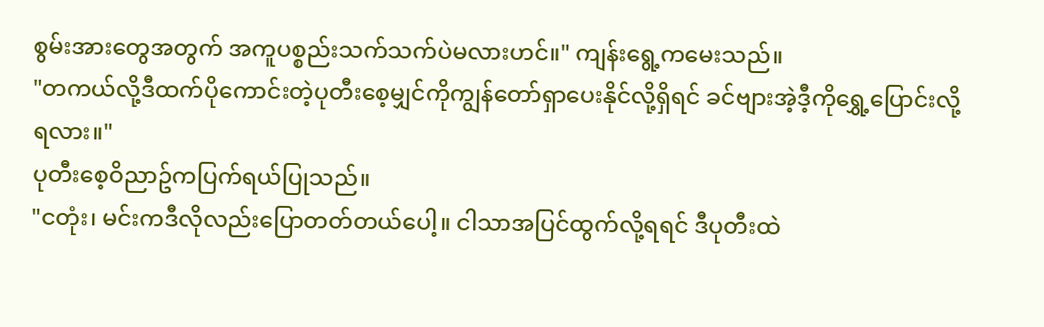စွမ်းအားတွေအတွက် အကူပစ္စည်းသက်သက်ပဲမလားဟင်။" ကျန်းရွေ့ကမေးသည်။
"တကယ်လို့ဒီထက်ပိုကောင်းတဲ့ပုတီးစေ့မျှင်ကိုကျွန်တော်ရှာပေးနိုင်လို့ရှိရင် ခင်ဗျားအဲ့ဒီ့ကိုရွှေ့ပြောင်းလို့ရလား။"
ပုတီးစေ့ဝိညာဥ်ကပြက်ရယ်ပြုသည်။
"ငတုံး၊ မင်းကဒီလိုလည်းပြောတတ်တယ်ပေါ့။ ငါသာအပြင်ထွက်လို့ရရင် ဒီပုတီးထဲ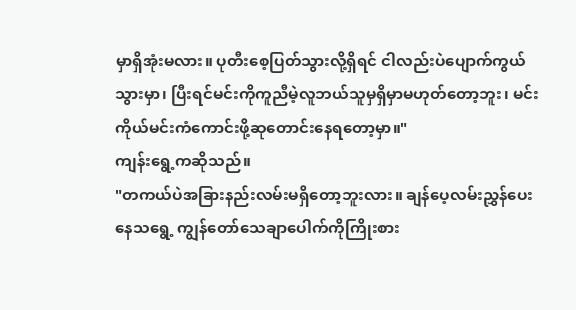မှာရှိအုံးမလား။ ပုတီးစေ့ပြတ်သွားလို့ရှိရင် ငါလည်းပဲပျောက်ကွယ်သွားမှာ၊ ပြီးရင်မင်းကိုကူညီမဲ့လူဘယ်သူမှရှိမှာမဟုတ်တော့ဘူး၊ မင်းကိုယ်မင်းကံကောင်းဖို့ဆုတောင်းနေရတော့မှာ။"
ကျန်းရွေ့ကဆိုသည်။
"တကယ်ပဲအခြားနည်းလမ်းမရှိတော့ဘူးလား။ ချန်ပေ့လမ်းညွှန်ပေးနေသရွေ့ ကျွန်တော်သေချာပေါက်ကိုကြိုးစား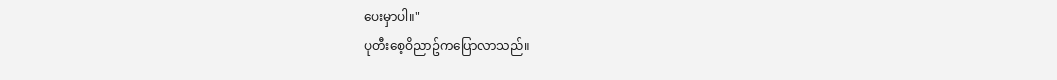ပေးမှာပါ။"
ပုတီးစေ့ဝိညာဥ်ကပြောလာသည်။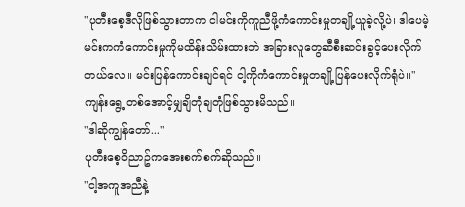"ပုတီးစေ့ဒီလိုဖြစ်သွားတာက ငါမင်းကိုကူညီဖို့ကံကောင်းမှုတချို့ယူခဲ့လို့ပဲ၊ ဒါပေမဲ့မင်းကကံကောင်းမှုကိုမထိန်းသိမ်းထားဘဲ အခြားလူတွေဆီစီးဆင်းခွင့်ပေးလိုက်တယ်လေ။ မင်းပြန်ကောင်းချင်ရင် ငါ့ကိုကံကောင်းမှုတချို့ပြန်ပေးလိုက်ရုံပဲ။"
ကျန်းရွေ့တစ်အောင့်မျှချိတုံချတုံဖြစ်သွားမိသည်။
"ဒါဆိုကျွန်တော်..."
ပုတီးစေ့ဝိညာဥ်ကအေးစက်စက်ဆိုသည်။
"ငါ့အကူအညီနဲ့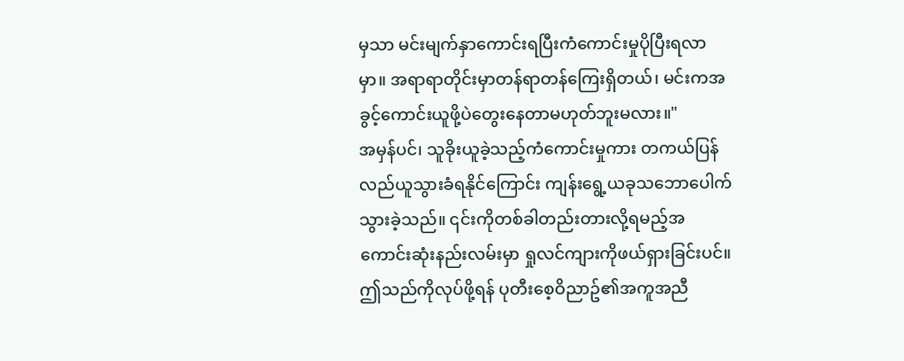မှသာ မင်းမျက်နှာကောင်းရပြီးကံကောင်းမှုပိုပြီးရလာမှာ။ အရာရာတိုင်းမှာတန်ရာတန်ကြေးရှိတယ်၊ မင်းကအခွင့်ကောင်းယူဖို့ပဲတွေးနေတာမဟုတ်ဘူးမလား။"
အမှန်ပင်၊ သူခိုးယူခဲ့သည့်ကံကောင်းမှုကား တကယ်ပြန်လည်ယူသွားခံရနိုင်ကြောင်း ကျန်းရွေ့ယခုသဘောပေါက်သွားခဲ့သည်။ ၎င်းကိုတစ်ခါတည်းတားလို့ရမည့်အကောင်းဆုံးနည်းလမ်းမှာ ရှုလင်ကျားကိုဖယ်ရှားခြင်းပင်။
ဤသည်ကိုလုပ်ဖို့ရန် ပုတီးစေ့ဝိညာဥ်၏အကူအညီ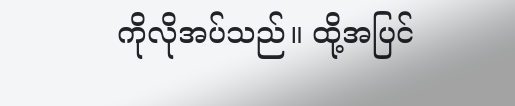ကိုလိုအပ်သည်။ ထို့အပြင်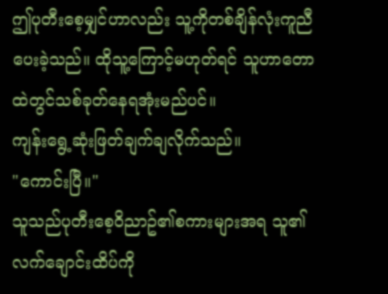ဤပုတီးစေ့မျှင်ဟာလည်း သူ့ကိုတစ်ချိန်လုံးကူညီပေးခဲ့သည်။ ထိုသူ့ကြောင့်မဟုတ်ရင် သူဟာတောထဲတွင်သစ်ခုတ်နေရအုံးမည်ပင်။
ကျန်းရွေ့ဆုံးဖြတ်ချက်ချလိုက်သည်။
"ကောင်းပြီ။"
သူသည်ပုတီးစေ့ဝိညာဥ်၏စကားများအရ သူ၏လက်ချောင်းထိပ်ကို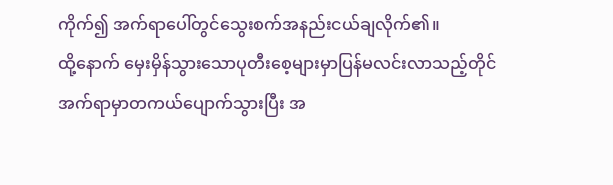ကိုက်၍ အက်ရာပေါ်တွင်သွေးစက်အနည်းငယ်ချလိုက်၏။
ထို့နောက် မှေးမှိန်သွားသောပုတီးစေ့များမှာပြန်မလင်းလာသည့်တိုင် အက်ရာမှာတကယ်ပျောက်သွားပြီး အ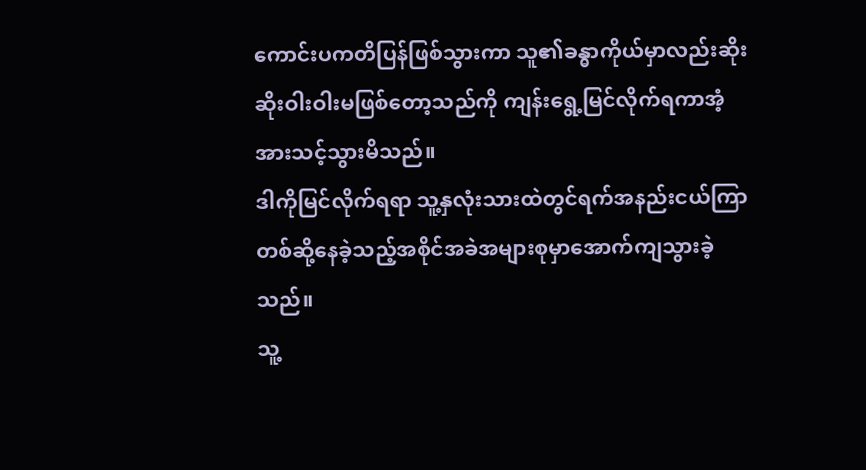ကောင်းပကတိပြန်ဖြစ်သွားကာ သူ၏ခန္ဓာကိုယ်မှာလည်းဆိုးဆိုးဝါးဝါးမဖြစ်တော့သည်ကို ကျန်းရွေ့မြင်လိုက်ရကာအံ့အားသင့်သွားမိသည်။
ဒါကိုမြင်လိုက်ရရာ သူ့နှလုံးသားထဲတွင်ရက်အနည်းငယ်ကြာတစ်ဆို့နေခဲ့သည့်အစိုင်အခဲအများစုမှာအောက်ကျသွားခဲ့သည်။
သူ့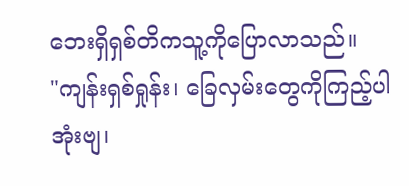ဘေးရှိရှစ်တိကသူ့ကိုပြောလာသည်။
"ကျန်းရှစ်ရှုန်း၊ ခြေလှမ်းတွေကိုကြည့်ပါအုံးဗျ၊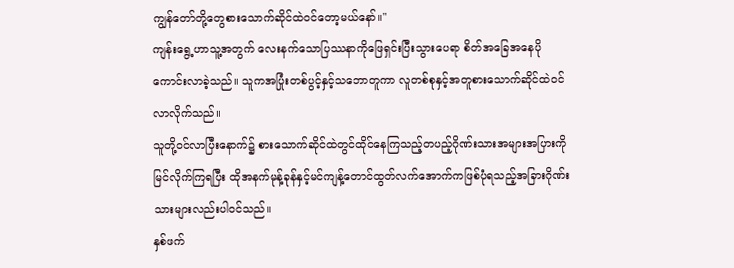ကျွန်တော်တို့တွေစားသောက်ဆိုင်ထဲဝင်တော့မယ်နော်။"
ကျန်းရွေ့ဟာသူ့အတွက် လေးနက်သောပြဿနာကိုဖြေရှင်းပြီးသွားပေရာ စိတ်အခြေအနေပိုကောင်းလာခဲ့သည်။ သူကအပြုံးတစ်ပွင့်နှင့်သဘောတူကာ လူတစ်စုနှင့်အတူစားသောက်ဆိုင်ထဲဝင်လာလိုက်သည်။
သူတို့ဝင်လာပြီးနောက်၌ စားသောက်ဆိုင်ထဲတွင်ထိုင်နေကြသည့်တပည့်ဂိုဏ်းသားအများအပြားကိုမြင်လိုက်ကြရပြီး ထိုအနက်မုန့်ခုန်နှင့်မင်ကျန့်တောင်ထွတ်လက်အောက်ကဖြစ်ပုံရသည့်အခြားဂိုဏ်းသားများလည်းပါဝင်သည်။
နှစ်ဖက်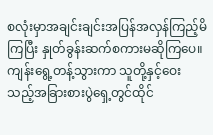စလုံးမှာအချင်းချင်းအပြန်အလှန်ကြည့်မိကြပြီး နှုတ်ခွန်းဆက်စကားမဆိုကြပေ။
ကျန်းရွေ့တန့်သွားကာ သူတို့နှင့်ဝေးသည့်အခြားစားပွဲရှေ့တွင်ထိုင်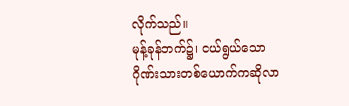လိုက်သည်။
မုန့်ခုန်ဘက်၌၊ ငယ်ရွယ်သောဂိုဏ်းသားတစ်ယောက်ကဆိုလာ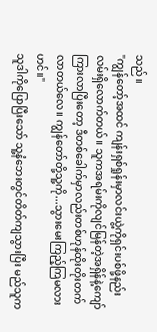သည်။
"ကျွန်တော့်အထင် ကျန်းရှစ်ရှုန်းမှာလင်းယွဲ့ကိုရှင်းပစ်ဖို့နည်းလမ်းရှိလောက်တယ်။ သူကအရမ်းကိုလျင်မြန်တဲ့အရှိန်နဲ့ကျော်ကြားလာပြီးတော့ ဒီတစ်ခေါက်မှာလည်းတစ်ဟုန်ထိုးတိုးတက်လာတယ်လေ။ ကျွန်တော်တို့သူ့ကို...သွားမေးကြည့်ကြမလားဟင်။"
သူဒါကိုပြောပြီးသော် သူ့နံဘေးတွင်တိတ်ကျသွားပြီး မည်သူက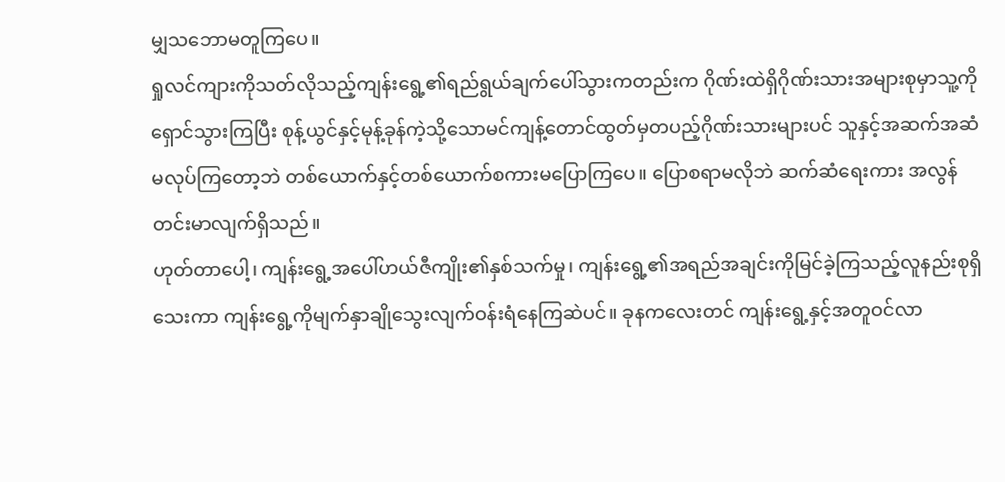မျှသဘောမတူကြပေ။
ရှုလင်ကျားကိုသတ်လိုသည့်ကျန်းရွေ့၏ရည်ရွယ်ချက်ပေါ်သွားကတည်းက ဂိုဏ်းထဲရှိဂိုဏ်းသားအများစုမှာသူ့ကိုရှောင်သွားကြပြီး စုန့်ယွင်နှင့်မုန့်ခုန်ကဲ့သို့သောမင်ကျန့်တောင်ထွတ်မှတပည့်ဂိုဏ်းသားများပင် သူနှင့်အဆက်အဆံမလုပ်ကြတော့ဘဲ တစ်ယောက်နှင့်တစ်ယောက်စကားမပြောကြပေ။ ပြောစရာမလိုဘဲ ဆက်ဆံရေးကား အလွန်တင်းမာလျက်ရှိသည်။
ဟုတ်တာပေါ့၊ ကျန်းရွေ့အပေါ်ဟယ်ဇီကျိုး၏နှစ်သက်မှု၊ ကျန်းရွေ့၏အရည်အချင်းကိုမြင်ခဲ့ကြသည့်လူနည်းစုရှိသေးကာ ကျန်းရွေ့ကိုမျက်နှာချိုသွေးလျက်ဝန်းရံနေကြဆဲပင်။ ခုနကလေးတင် ကျန်းရွေ့နှင့်အတူဝင်လာ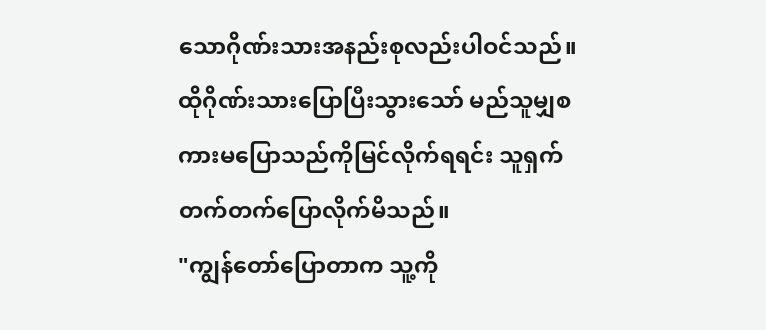သောဂိုဏ်းသားအနည်းစုလည်းပါဝင်သည်။
ထိုဂိုဏ်းသားပြောပြီးသွားသော် မည်သူမျှစကားမပြောသည်ကိုမြင်လိုက်ရရင်း သူရှက်တက်တက်ပြောလိုက်မိသည်။
"ကျွန်တော်ပြောတာက သူ့ကို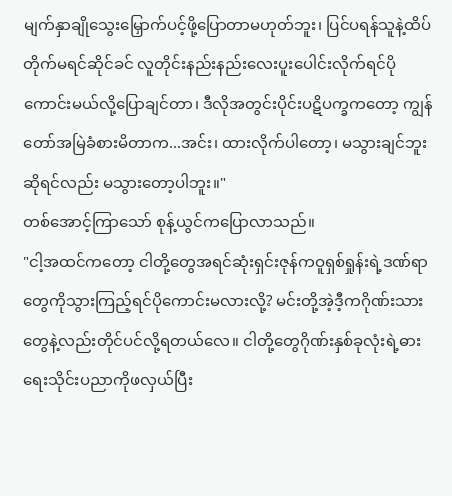မျက်နှာချိုသွေးမြှောက်ပင့်ဖို့ပြောတာမဟုတ်ဘူး၊ ပြင်ပရန်သူနဲ့ထိပ်တိုက်မရင်ဆိုင်ခင် လူတိုင်းနည်းနည်းလေးပူးပေါင်းလိုက်ရင်ပိုကောင်းမယ်လို့ပြောချင်တာ၊ ဒီလိုအတွင်းပိုင်းပဋိပက္ခကတော့ ကျွန်တော်အမြဲခံစားမိတာက...အင်း၊ ထားလိုက်ပါတော့၊ မသွားချင်ဘူးဆိုရင်လည်း မသွားတော့ပါဘူး။"
တစ်အောင့်ကြာသော် စုန့်ယွင်ကပြောလာသည်။
"ငါ့အထင်ကတော့ ငါတို့တွေအရင်ဆုံးရှင်းဇုန်ကဝူရှစ်ရှုန်းရဲ့ဒဏ်ရာတွေကိုသွားကြည့်ရင်ပိုကောင်းမလားလို့? မင်းတို့အဲ့ဒီ့ကဂိုဏ်းသားတွေနဲ့လည်းတိုင်ပင်လို့ရတယ်လေ။ ငါတို့တွေဂိုဏ်းနှစ်ခုလုံးရဲ့ဓားရေးသိုင်းပညာကိုဖလှယ်ပြီး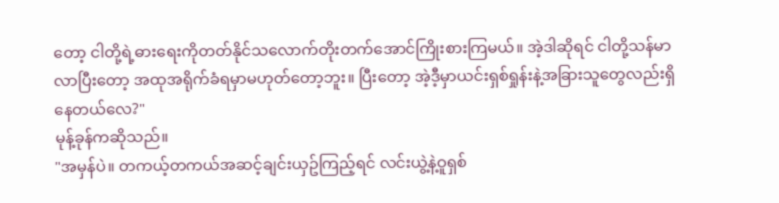တော့ ငါတို့ရဲ့ဓားရေးကိုတတ်နိုင်သလောက်တိုးတက်အောင်ကြိုးစားကြမယ်။ အဲ့ဒါဆိုရင် ငါတို့သန်မာလာပြီးတော့ အထုအရိုက်ခံရမှာမဟုတ်တော့ဘူး။ ပြီးတော့ အဲ့ဒီ့မှာယင်းရှစ်ရှုန်းနဲ့အခြားသူတွေလည်းရှိနေတယ်လေ?"
မုန့်ခုန်ကဆိုသည်။
"အမှန်ပဲ။ တကယ့်တကယ်အဆင့်ချင်းယှဥ်ကြည့်ရင် လင်းယွဲ့နဲ့ဝူရှစ်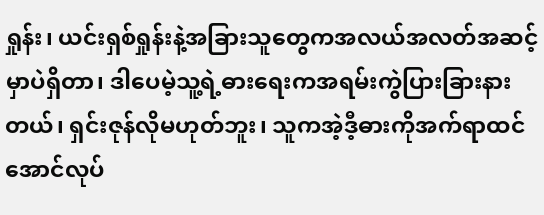ရှုန်း၊ ယင်းရှစ်ရှုန်းနဲ့အခြားသူတွေကအလယ်အလတ်အဆင့်မှာပဲရှိတာ၊ ဒါပေမဲ့သူ့ရဲ့ဓားရေးကအရမ်းကွဲပြားခြားနားတယ်၊ ရှင်းဇုန်လိုမဟုတ်ဘူး၊ သူကအဲ့ဒီ့ဓားကိုအက်ရာထင်အောင်လုပ်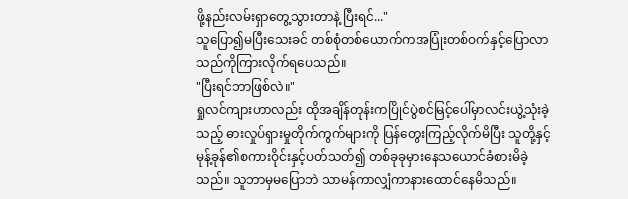ဖို့နည်းလမ်းရှာတွေ့သွားတာနဲ့ ပြီးရင်..."
သူပြော၍မပြီးသေးခင် တစ်စုံတစ်ယောက်ကအပြုံးတစ်ဝက်နှင့်ပြောလာသည်ကိုကြားလိုက်ရပေသည်။
"ပြီးရင်ဘာဖြစ်လဲ။"
ရှုလင်ကျားဟာလည်း ထိုအချိန်တုန်းကပြိုင်ပွဲစင်မြင့်ပေါ်မှာလင်းယွဲ့သုံးခဲ့သည့် ဓားလှုပ်ရှားမှုတိုက်ကွက်များကို ပြန်တွေးကြည့်လိုက်မိပြီး သူတို့နှင့်မုန့်ခုန်၏စကားဝိုင်းနှင့်ပတ်သတ်၍ တစ်ခုခုမှားနေသယောင်ခံစားမိခဲ့သည်။ သူဘာမှမပြောဘဲ သာမန်ကာလျှံကာနားထောင်နေမိသည်။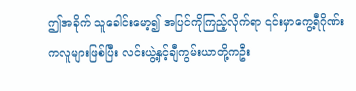ဤအခိုက် သူခေါင်းမော့၍ အပြင်ကိုကြည့်လိုက်ရာ ၎င်းမှာကွေ့ရီဂိုဏ်းကလူများဖြစ်ပြီး လင်းယွဲ့နှင့်ချီကွမ်းယာတို့ကဦး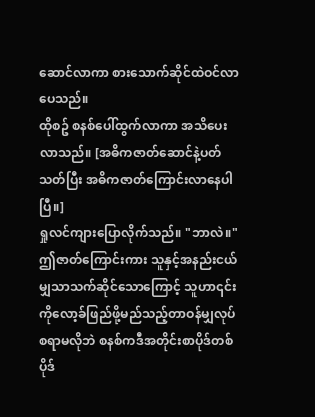ဆောင်လာကာ စားသောက်ဆိုင်ထဲဝင်လာပေသည်။
ထိုစဥ် စနစ်ပေါ်ထွက်လာကာ အသိပေးလာသည်။ [အဓိကဇာတ်ဆောင်နဲ့ပတ်သတ်ပြီး အဓိကဇာတ်ကြောင်းလာနေပါပြီ။]
ရှုလင်ကျားပြောလိုက်သည်။ "ဘာလဲ။"
ဤဇာတ်ကြောင်းကား သူနှင့်အနည်းငယ်မျှသာသက်ဆိုင်သောကြောင့် သူဟာ၎င်းကိုလော့ခ်ဖြည်ဖို့မည်သည့်တာဝန်မျှလုပ်စရာမလိုဘဲ စနစ်ကဒီအတိုင်းစာပိုဒ်တစ်ပိုဒ်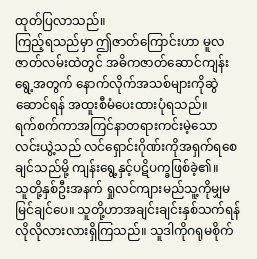ထုတ်ပြလာသည်။
ကြည့်ရသည်မှာ ဤဇာတ်ကြောင်းဟာ မူလဇာတ်လမ်းထဲတွင် အဓိကဇာတ်ဆောင်ကျန်းရွေ့အတွက် နောက်လိုက်အသစ်များကိုဆွဲဆောင်ရန် အထူးစီမံပေးထားပုံရသည်။
ရက်စက်ကာအကြင်နာတရားကင်းမဲ့သောလင်းယွဲ့သည် လင်ရှောင်းဂိုဏ်းကိုအရှက်ရစေချင်သည်မို့ ကျန်းရွေ့နှင့်ပဋိပက္ခဖြစ်ခဲ့၏။
သူတို့နှစ်ဦးအနက် ရှုလင်ကျားမည်သူ့ကိုမျှမမြင်ချင်ပေ။ သူတို့ဟာအချင်းချင်းနှစ်သက်ရန်လိုလိုလားလားရှိကြသည်။ သူဒါကိုဂရုမစိုက်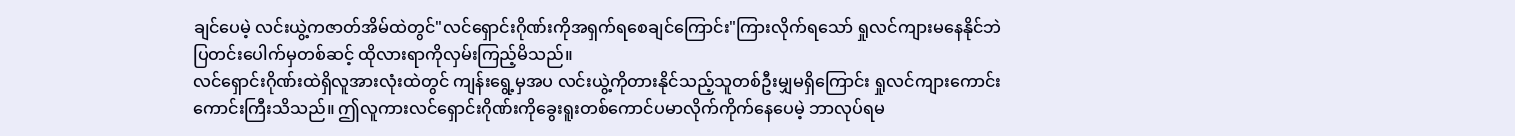ချင်ပေမဲ့ လင်းယွဲ့ကဇာတ်အိမ်ထဲတွင်"လင်ရှောင်းဂိုဏ်းကိုအရှက်ရစေချင်ကြောင်း"ကြားလိုက်ရသော် ရှုလင်ကျားမနေနိုင်ဘဲပြတင်းပေါက်မှတစ်ဆင့် ထိုလားရာကိုလှမ်းကြည့်မိသည်။
လင်ရှောင်းဂိုဏ်းထဲရှိလူအားလုံးထဲတွင် ကျန်းရွေ့မှအပ လင်းယွဲ့ကိုတားနိုင်သည့်သူတစ်ဦးမျှမရှိကြောင်း ရှုလင်ကျားကောင်းကောင်းကြီးသိသည်။ ဤလူကားလင်ရှောင်းဂိုဏ်းကိုခွေးရူးတစ်ကောင်ပမာလိုက်ကိုက်နေပေမဲ့ ဘာလုပ်ရမ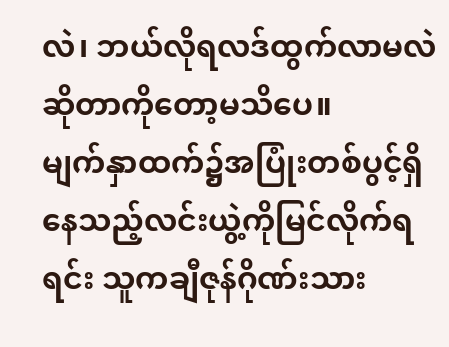လဲ၊ ဘယ်လိုရလဒ်ထွက်လာမလဲဆိုတာကိုတော့မသိပေ။
မျက်နှာထက်၌အပြုံးတစ်ပွင့်ရှိနေသည့်လင်းယွဲ့ကိုမြင်လိုက်ရရင်း သူကချီဇုန်ဂိုဏ်းသား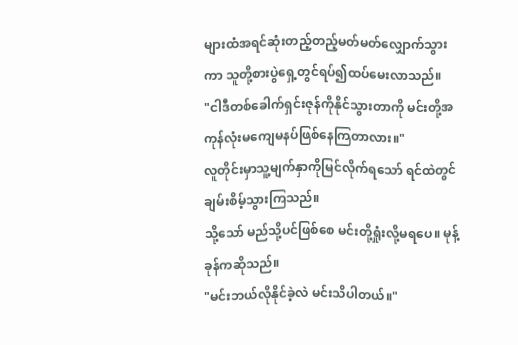များထံအရင်ဆုံးတည့်တည့်မတ်မတ်လျှောက်သွားကာ သူတို့စားပွဲရှေ့တွင်ရပ်၍ထပ်မေးလာသည်။
"ငါဒီတစ်ခေါက်ရှင်းဇုန်ကိုနိုင်သွားတာကို မင်းတို့အကုန်လုံးမကျေမနပ်ဖြစ်နေကြတာလား။"
လူတိုင်းမှာသူ့မျက်နှာကိုမြင်လိုက်ရသော် ရင်ထဲတွင်ချမ်းစိမ့်သွားကြသည်။
သို့သော် မည်သို့ပင်ဖြစ်စေ မင်းတို့ရှုံးလို့မရပေ။ မုန့်ခုန်ကဆိုသည်။
"မင်းဘယ်လိုနိုင်ခဲ့လဲ မင်းသိပါတယ်။"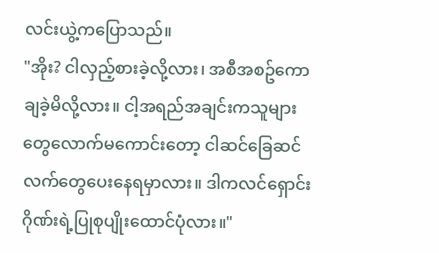လင်းယွဲ့ကပြောသည်။
"အိုး? ငါလှည့်စားခဲ့လို့လား၊ အစီအစဥ်ကောချခဲ့မိလို့လား။ ငါ့အရည်အချင်းကသူများတွေလောက်မကောင်းတော့ ငါဆင်ခြေဆင်လက်တွေပေးနေရမှာလား။ ဒါကလင်ရှောင်းဂိုဏ်းရဲ့ပြုစုပျိုးထောင်ပုံလား။"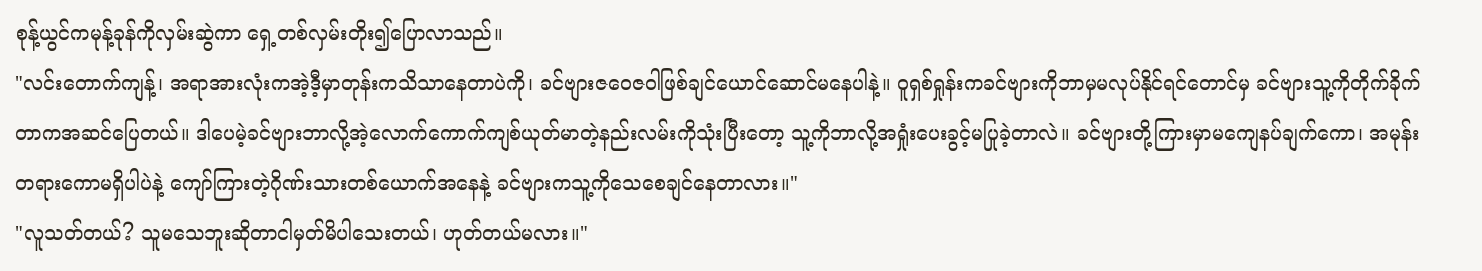စုန့်ယွင်ကမုန့်ခုန်ကိုလှမ်းဆွဲကာ ရှေ့တစ်လှမ်းတိုး၍ပြောလာသည်။
"လင်းတောက်ကျန့်၊ အရာအားလုံးကအဲ့ဒီ့မှာတုန်းကသိသာနေတာပဲကို၊ ခင်ဗျားဇဝေဇဝါဖြစ်ချင်ယောင်ဆောင်မနေပါနဲ့။ ဝူရှစ်ရှုန်းကခင်ဗျားကိုဘာမှမလုပ်နိုင်ရင်တောင်မှ ခင်ဗျားသူ့ကိုတိုက်ခိုက်တာကအဆင်ပြေတယ်။ ဒါပေမဲ့ခင်ဗျားဘာလို့အဲ့လောက်ကောက်ကျစ်ယုတ်မာတဲ့နည်းလမ်းကိုသုံးပြီးတော့ သူ့ကိုဘာလို့အရှုံးပေးခွင့်မပြုခဲ့တာလဲ။ ခင်ဗျားတို့ကြားမှာမကျေနပ်ချက်ကော၊ အမုန်းတရားကောမရှိပါပဲနဲ့ ကျော်ကြားတဲ့ဂိုဏ်းသားတစ်ယောက်အနေနဲ့ ခင်ဗျားကသူ့ကိုသေစေချင်နေတာလား။"
"လူသတ်တယ်? သူမသေဘူးဆိုတာငါမှတ်မိပါသေးတယ်၊ ဟုတ်တယ်မလား။"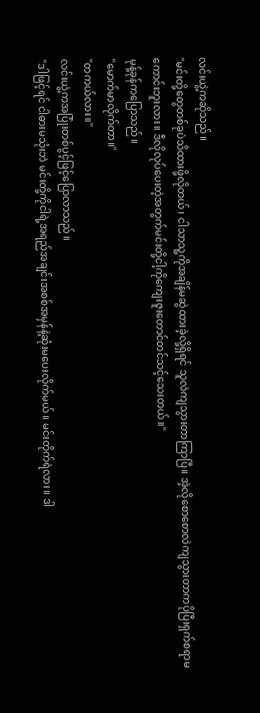လင်းယွဲ့ကဆိုသည်။
"မင်းတို့တွေတစ်ခုပဲသိထားဖို့လိုတယ်၊ ငါသာသူ့ကိုအချိန်မဆွဲထားခဲ့လို့ရှိရင် သူလဲကျသွားတာကြာပြီ။ အဲ့လိုစောစောလဲကျသွားတာကပိုပြီးရှက်စရာမကောင်းဘူးလား။ ဒီလိုလုပ်ပေးတဲ့အတွက်မင်းတို့ငါ့ကိုကျေးဇူးတောင်တင်သင့်သေးတယ်။"
မုန့်ခုန်ကပြောသည်။
"မောက်မာလိုက်တာ။"
"တကယ်လား။"
လင်းယွဲ့ကအပြုံးတစ်ပွင့်ဖြင့်ပြောလာသည်။
"ဒါဖြင့်ရင် ငါဓားမသုံးဘဲ မင်းတို့ကိုငါရဲ့အရည်အချင်းအစစ်အမှန်နဲ့ဆုံးမပေးလိုက်မယ်။ မင်းတိုက်ရဲလား။ ဒါ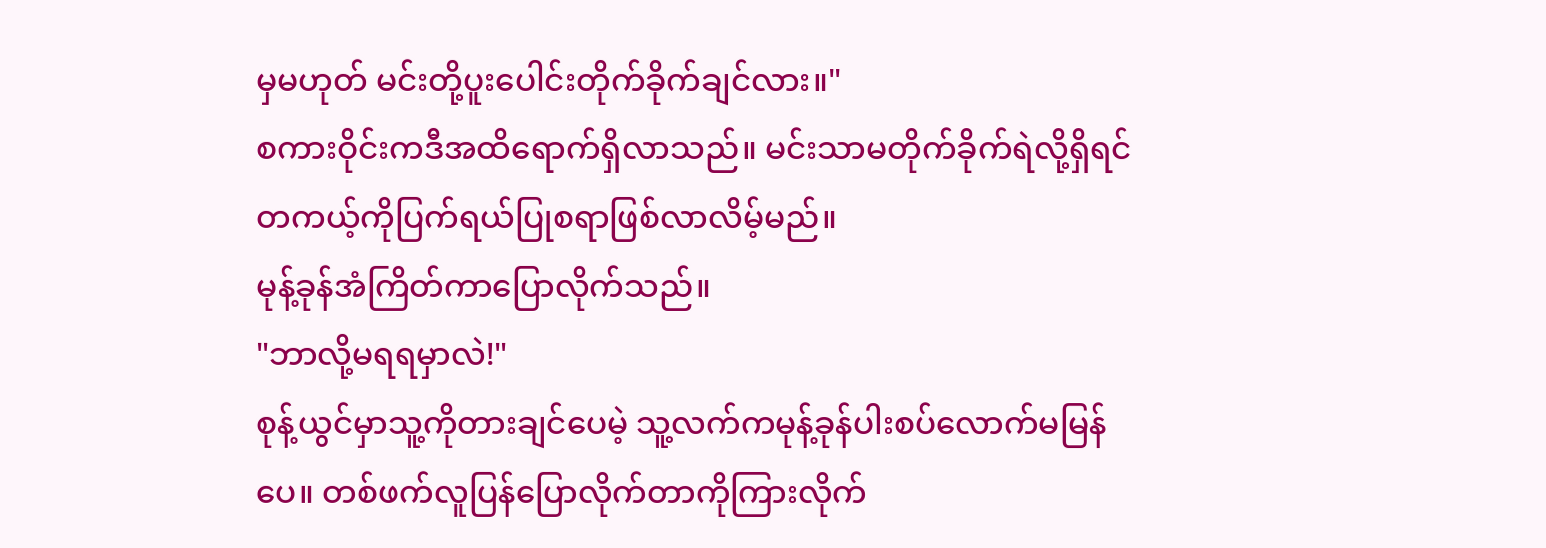မှမဟုတ် မင်းတို့ပူးပေါင်းတိုက်ခိုက်ချင်လား။"
စကားဝိုင်းကဒီအထိရောက်ရှိလာသည်။ မင်းသာမတိုက်ခိုက်ရဲလို့ရှိရင် တကယ့်ကိုပြက်ရယ်ပြုစရာဖြစ်လာလိမ့်မည်။
မုန့်ခုန်အံကြိတ်ကာပြောလိုက်သည်။
"ဘာလို့မရရမှာလဲ!"
စုန့်ယွင်မှာသူ့ကိုတားချင်ပေမဲ့ သူ့လက်ကမုန့်ခုန်ပါးစပ်လောက်မမြန်ပေ။ တစ်ဖက်လူပြန်ပြောလိုက်တာကိုကြားလိုက်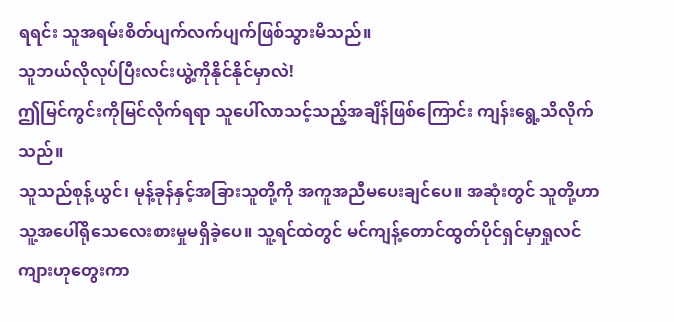ရရင်း သူအရမ်းစိတ်ပျက်လက်ပျက်ဖြစ်သွားမိသည်။
သူဘယ်လိုလုပ်ပြီးလင်းယွဲ့ကိုနိုင်နိုင်မှာလဲ!
ဤမြင်ကွင်းကိုမြင်လိုက်ရရာ သူပေါ်လာသင့်သည့်အချိန်ဖြစ်ကြောင်း ကျန်းရွေ့သိလိုက်သည်။
သူသည်စုန့်ယွင်၊ မုန့်ခုန်နှင့်အခြားသူတို့ကို အကူအညီမပေးချင်ပေ။ အဆုံးတွင် သူတို့ဟာသူ့အပေါ်ရိုသေလေးစားမှုမရှိခဲ့ပေ။ သူ့ရင်ထဲတွင် မင်ကျန့်တောင်ထွတ်ပိုင်ရှင်မှာရှုလင်ကျားဟုတွေးကာ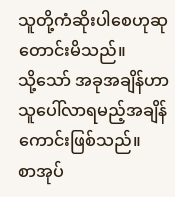သူတို့ကံဆိုးပါစေဟုဆုတောင်းမိသည်။
သို့သော် အခုအချိန်ဟာသူပေါ်လာရမည့်အချိန်ကောင်းဖြစ်သည်။
စာအုပ်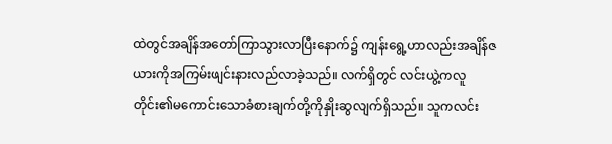ထဲတွင်အချိန်အတော်ကြာသွားလာပြီးနောက်၌ ကျန်းရွေ့ဟာလည်းအချိန်ဇယားကိုအကြမ်းဖျင်းနားလည်လာခဲ့သည်။ လက်ရှိတွင် လင်းယွဲ့ကလူတိုင်း၏မကောင်းသောခံစားချက်တို့ကိုနှိုးဆွလျက်ရှိသည်။ သူကလင်း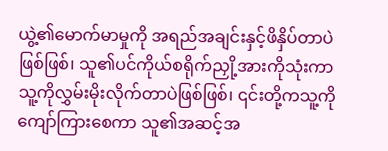ယွဲ့၏မောက်မာမှုကို အရည်အချင်းနှင့်ဖိနှိပ်တာပဲဖြစ်ဖြစ်၊ သူ၏ပင်ကိုယ်စရိုက်ညှို့အားကိုသုံးကာ သူ့ကိုလွှမ်းမိုးလိုက်တာပဲဖြစ်ဖြစ်၊ ၎င်းတို့ကသူ့ကိုကျော်ကြားစေကာ သူ၏အဆင့်အ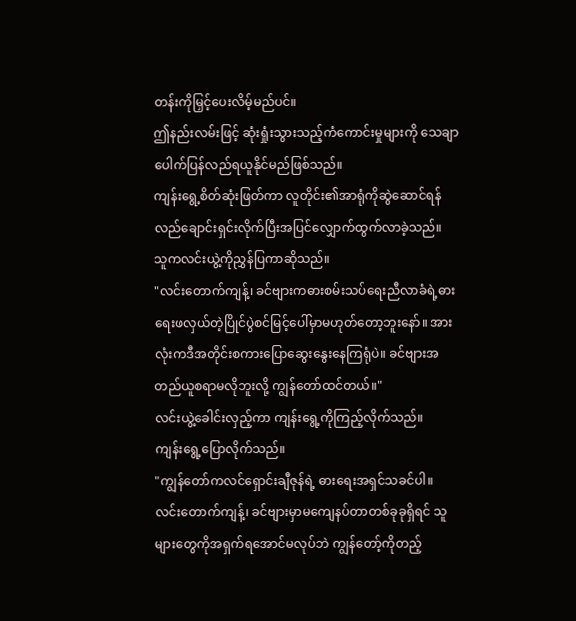တန်းကိုမြှင့်ပေးလိမ့်မည်ပင်။
ဤနည်းလမ်းဖြင့် ဆုံးရှုံးသွားသည့်ကံကောင်းမှုများကို သေချာပေါက်ပြန်လည်ရယူနိုင်မည်ဖြစ်သည်။
ကျန်းရွေ့စိတ်ဆုံးဖြတ်ကာ လူတိုင်း၏အာရုံကိုဆွဲဆောင်ရန် လည်ချောင်းရှင်းလိုက်ပြီးအပြင်လျှောက်ထွက်လာခဲ့သည်။
သူကလင်းယွဲ့ကိုညွှန်ပြကာဆိုသည်။
"လင်းတောက်ကျန့်၊ ခင်ဗျားကဓားစမ်းသပ်ရေးညီလာခံရဲ့ဓားရေးဖလှယ်တဲ့ပြိုင်ပွဲစင်မြင့်ပေါ်မှာမဟုတ်တော့ဘူးနော်။ အားလုံးကဒီအတိုင်းစကားပြောဆွေးနွေးနေကြရုံပဲ။ ခင်ဗျားအတည်ယူစရာမလိုဘူးလို့ ကျွန်တော်ထင်တယ်။"
လင်းယွဲ့ခေါင်းလှည့်ကာ ကျန်းရွေ့ကိုကြည့်လိုက်သည်။
ကျန်းရွေ့ပြောလိုက်သည်။
"ကျွန်တော်ကလင်ရှောင်းချီဇုန်ရဲ့ ဓားရေးအရှင်သခင်ပါ။ လင်းတောက်ကျန့်၊ ခင်ဗျားမှာမကျေနပ်တာတစ်ခုခုရှိရင် သူများတွေကိုအရှက်ရအောင်မလုပ်ဘဲ ကျွန်တော့်ကိုတည့်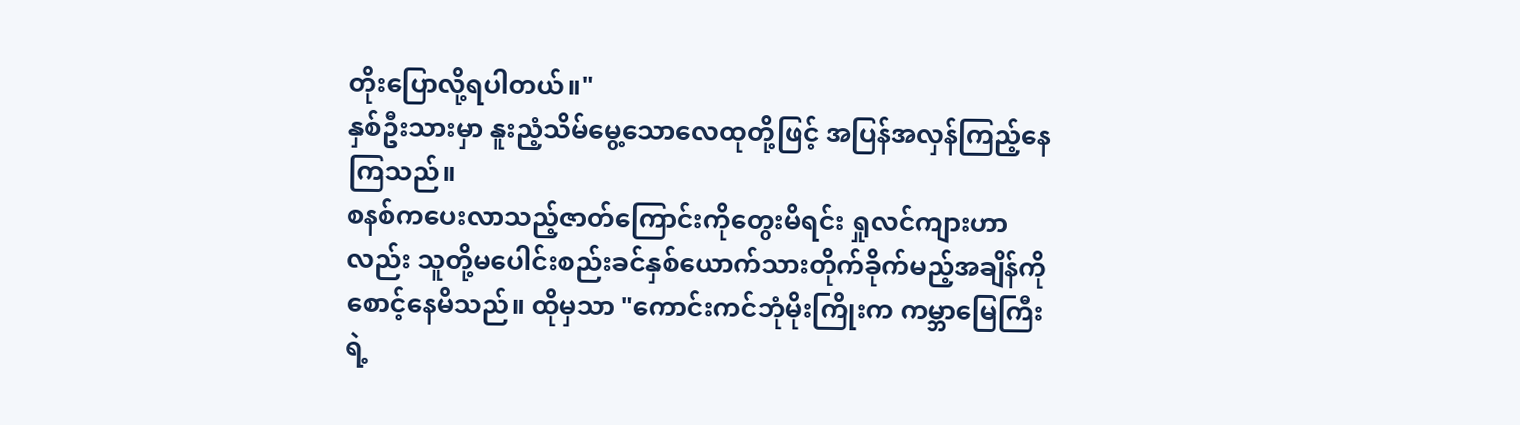တိုးပြောလို့ရပါတယ်။"
နှစ်ဦးသားမှာ နူးညံ့သိမ်မွေ့သောလေထုတို့ဖြင့် အပြန်အလှန်ကြည့်နေကြသည်။
စနစ်ကပေးလာသည့်ဇာတ်ကြောင်းကိုတွေးမိရင်း ရှုလင်ကျားဟာလည်း သူတို့မပေါင်းစည်းခင်နှစ်ယောက်သားတိုက်ခိုက်မည့်အချိန်ကိုစောင့်နေမိသည်။ ထိုမှသာ "ကောင်းကင်ဘုံမိုးကြိုးက ကမ္ဘာမြေကြီးရဲ့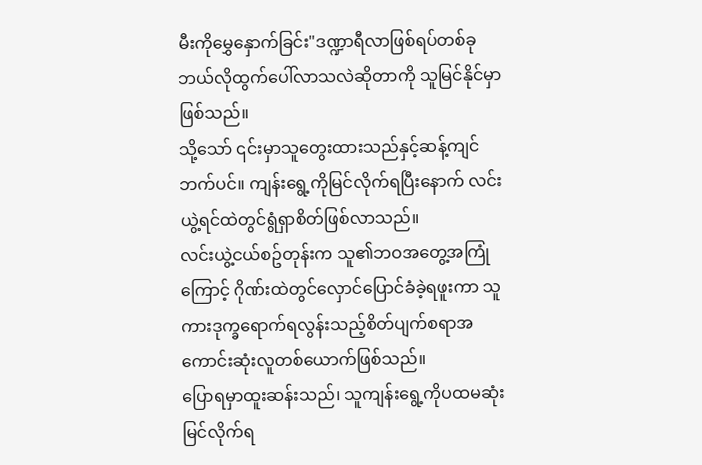မီးကိုမွှေနှောက်ခြင်း"ဒဏ္ဍာရီလာဖြစ်ရပ်တစ်ခု ဘယ်လိုထွက်ပေါ်လာသလဲဆိုတာကို သူမြင်နိုင်မှာဖြစ်သည်။
သို့သော် ၎င်းမှာသူတွေးထားသည်နှင့်ဆန့်ကျင်ဘက်ပင်။ ကျန်းရွေ့ကိုမြင်လိုက်ရပြီးနောက် လင်းယွဲ့ရင်ထဲတွင်ရွံရှာစိတ်ဖြစ်လာသည်။
လင်းယွဲ့ငယ်စဥ်တုန်းက သူ၏ဘဝအတွေ့အကြုံကြောင့် ဂိုဏ်းထဲတွင်လှောင်ပြောင်ခံခဲ့ရဖူးကာ သူကားဒုက္ခရောက်ရလွန်းသည့်စိတ်ပျက်စရာအကောင်းဆုံးလူတစ်ယောက်ဖြစ်သည်။
ပြောရမှာထူးဆန်းသည်၊ သူကျန်းရွေ့ကိုပထမဆုံးမြင်လိုက်ရ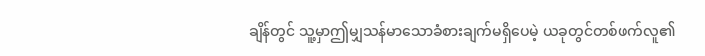ချိန်တွင် သူ့မှာဤမျှသန်မာသောခံစားချက်မရှိပေမဲ့ ယခုတွင်တစ်ဖက်လူ၏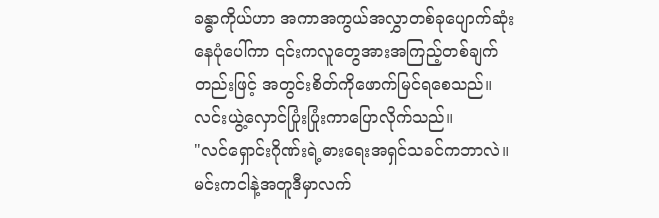ခန္ဓာကိုယ်ဟာ အကာအကွယ်အလွှာတစ်ခုပျောက်ဆုံးနေပုံပေါ်ကာ ၎င်းကလူတွေအားအကြည့်တစ်ချက်တည်းဖြင့် အတွင်းစိတ်ကိုဖောက်မြင်ရစေသည်။
လင်းယွဲ့လှောင်ပြုံးပြုံးကာပြောလိုက်သည်။
"လင်ရှောင်းဂိုဏ်းရဲ့ဓားရေးအရှင်သခင်ကဘာလဲ။ မင်းကငါနဲ့အတူဒီမှာလက်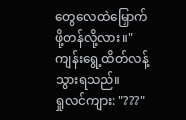တွေလေထဲမြှောက်ဖို့တန်လို့လား။"
ကျန်းရွေ့ထိတ်လန့်သွားရသည်။
ရှုလင်ကျား: "???"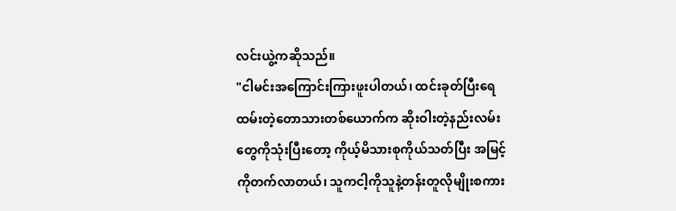လင်းယွဲ့ကဆိုသည်။
"ငါမင်းအကြောင်းကြားဖူးပါတယ်၊ ထင်းခုတ်ပြီးရေထမ်းတဲ့တောသားတစ်ယောက်က ဆိုးဝါးတဲ့နည်းလမ်းတွေကိုသုံးပြီးတော့ ကိုယ့်မိသားစုကိုယ်သတ်ပြီး အမြင့်ကိုတက်လာတယ်၊ သူကငါ့ကိုသူနဲ့တန်းတူလိုမျိုးစကား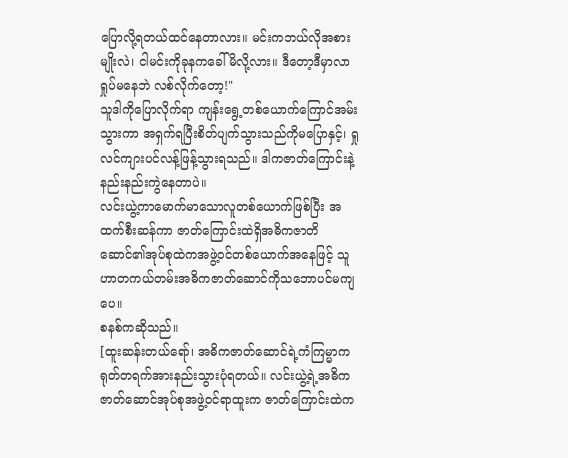ပြောလို့ရတယ်ထင်နေတာလား။ မင်းကဘယ်လိုအစားမျိုးလဲ၊ ငါမင်းကိုခုနကခေါ်မိလို့လား။ ဒီတော့ဒီမှာလာရှုပ်မနေဘဲ လစ်လိုက်တော့!"
သူဒါကိုပြောလိုက်ရာ ကျန်းရွေ့တစ်ယောက်ကြောင်အမ်းသွားကာ အရှက်ရပြီးစိတ်ပျက်သွားသည်ကိုမပြောနှင့်၊ ရှုလင်ကျားပင်လန့်ဖြန့်သွားရသည်။ ဒါကဇာတ်ကြောင်းနဲ့နည်းနည်းကွဲနေတာပဲ။
လင်းယွဲ့ကာမောက်မာသောလူတစ်ယောက်ဖြစ်ပြီး အထက်စီးဆန်ကာ ဇာတ်ကြောင်းထဲရှိအဓိကဇာတိဆောင်၏အုပ်စုထဲကအဖွဲ့ဝင်တစ်ယောက်အနေဖြင့် သူဟာတကယ်တမ်းအဓိကဇာတ်ဆောင်ကိုသဘောပင်မကျပေ။
စနစ်ကဆိုသည်။
[ထူးဆန်းတယ်ရော်၊ အဓိကဇာတ်ဆောင်ရဲ့ကံကြမ္မာကရုတ်တရက်အားနည်းသွားပုံရတယ်။ လင်းယွဲ့ရဲ့အဓိကဇာတ်ဆောင်အုပ်စုအဖွဲ့ဝင်ရာထူးက ဇာတ်ကြောင်းထဲက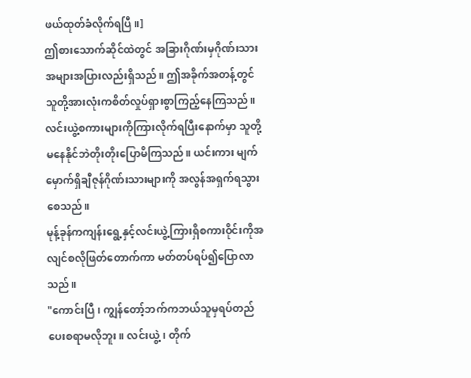ဖယ်ထုတ်ခံလိုက်ရပြီ။]
ဤစားသောက်ဆိုင်ထဲတွင် အခြားဂိုဏ်းမှဂိုဏ်းသားအများအပြားလည်းရှိသည်။ ဤအခိုက်အတန့်တွင် သူတို့အားလုံးကစိတ်လှုပ်ရှားစွာကြည့်နေကြသည်။ လင်းယွဲ့စကားများကိုကြားလိုက်ရပြီးနောက်မှာ သူတို့မနေနိုင်ဘဲတိုးတိုးပြောမိကြသည်။ ယင်းကား မျက်မှောက်ရှိချီဇုန်ဂိုဏ်းသားများကို အလွန်အရှက်ရသွားစေသည်။
မုန့်ခုန်ကကျန်းရွေ့နှင့်လင်းယွဲ့ကြားရှိစကားဝိုင်းကိုအလျင်စလိုဖြတ်တောက်ကာ မတ်တပ်ရပ်၍ပြောလာသည်။
"ကောင်းပြီ၊ ကျွန်တော့်ဘက်ကဘယ်သူမှရပ်တည်ပေးစရာမလိုဘူး။ လင်းယွဲ့၊ တိုက်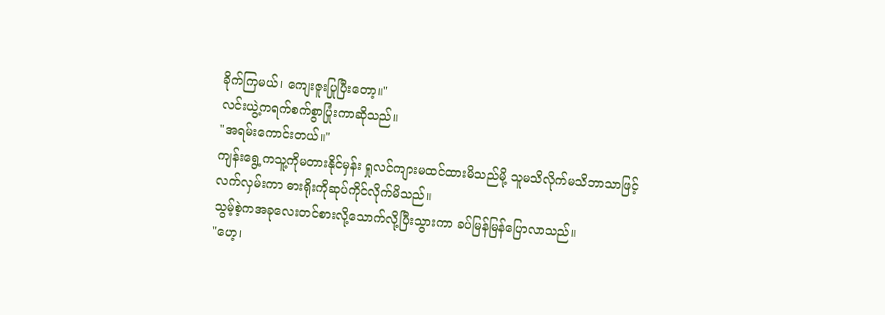ခိုက်ကြမယ်၊ ကျေးဇူးပြုပြီးတော့။"
လင်းယွဲ့ကရက်စက်စွာပြုံးကာဆိုသည်။
"အရမ်းကောင်းတယ်။"
ကျန်းရွေ့ကသူ့ကိုမတားနိုင်မှန်း ရှုလင်ကျားမထင်ထားမိသည်မို့ သူမသိလိုက်မသိဘာသာဖြင့်လက်လှမ်းကာ ဓားရိုးကိုဆုပ်ကိုင်လိုက်မိသည်။
သွမ့်စဲ့ကအခုလေးတင်စားလို့သောက်လို့ပြီးသွားကာ ခပ်မြန်မြန်ပြောလာသည်။
"ဟေ့၊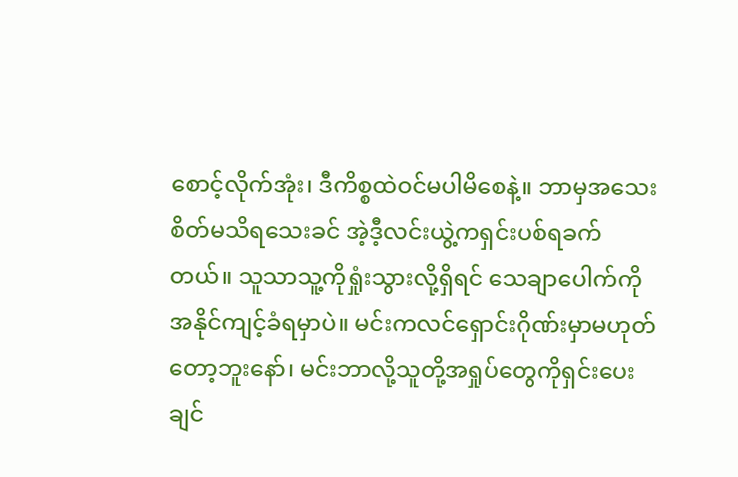စောင့်လိုက်အုံး၊ ဒီကိစ္စထဲဝင်မပါမိစေနဲ့။ ဘာမှအသေးစိတ်မသိရသေးခင် အဲ့ဒီ့လင်းယွဲ့ကရှင်းပစ်ရခက်တယ်။ သူသာသူ့ကိုရှုံးသွားလို့ရှိရင် သေချာပေါက်ကိုအနိုင်ကျင့်ခံရမှာပဲ။ မင်းကလင်ရှောင်းဂိုဏ်းမှာမဟုတ်တော့ဘူးနော်၊ မင်းဘာလို့သူတို့အရှုပ်တွေကိုရှင်းပေးချင်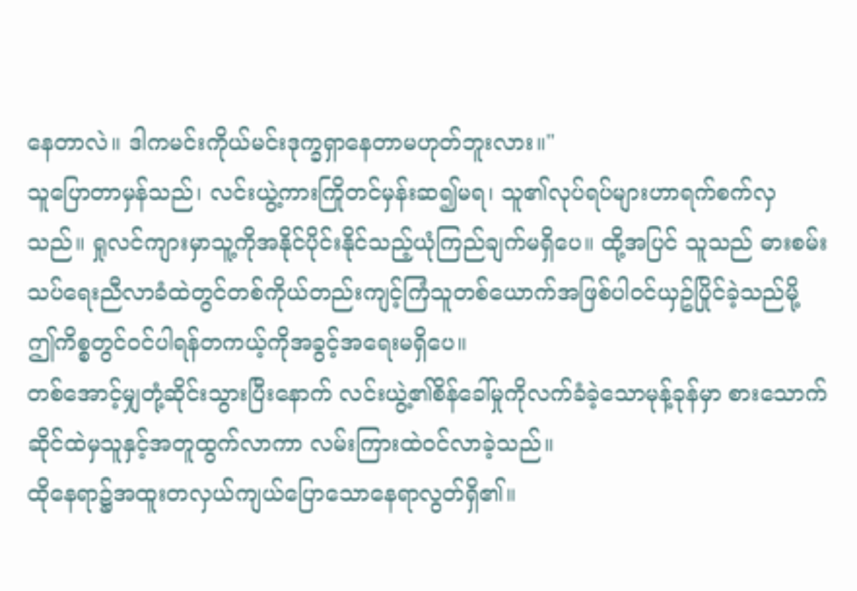နေတာလဲ။ ဒါကမင်းကိုယ်မင်းဒုက္ခရှာနေတာမဟုတ်ဘူးလား။"
သူပြောတာမှန်သည်၊ လင်းယွဲ့ကားကြိုတင်မှန်းဆ၍မရ၊ သူ၏လုပ်ရပ်များဟာရက်စက်လှသည်။ ရှုလင်ကျားမှာသူ့ကိုအနိုင်ပိုင်းနိုင်သည့်ယုံကြည်ချက်မရှိပေ။ ထို့အပြင် သူသည် ဓားစမ်းသပ်ရေးညီလာခံထဲတွင်တစ်ကိုယ်တည်းကျင့်ကြံသူတစ်ယောက်အဖြစ်ပါဝင်ယှဥ်ပြိုင်ခဲ့သည်မို့ ဤကိစ္စတွင်ဝင်ပါရန်တကယ့်ကိုအခွင့်အရေးမရှိပေ။
တစ်အောင့်မျှတုံ့ဆိုင်းသွားပြီးနောက် လင်းယွဲ့၏စိန်ခေါ်မှုကိုလက်ခံခဲ့သောမုန့်ခုန်မှာ စားသောက်ဆိုင်ထဲမှသူနှင့်အတူထွက်လာကာ လမ်းကြားထဲဝင်လာခဲ့သည်။
ထိုနေရာ၌အထူးတလှယ်ကျယ်ပြောသောနေရာလွတ်ရှိ၏။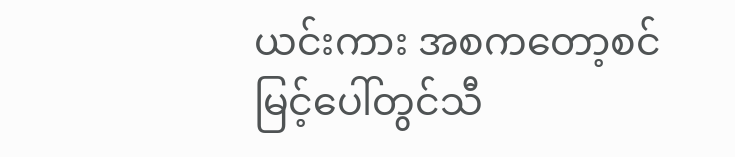ယင်းကား အစကတော့စင်မြင့်ပေါ်တွင်သီ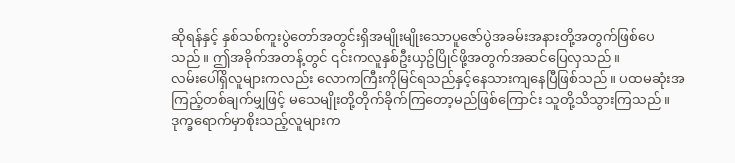ဆိုရန်နှင့် နှစ်သစ်ကူးပွဲတော်အတွင်းရှိအမျိုးမျိုးသောပူဇော်ပွဲအခမ်းအနားတို့အတွက်ဖြစ်ပေသည်။ ဤအခိုက်အတန့်တွင် ၎င်းကလူနှစ်ဦးယှဥ်ပြိုင်ဖို့အတွက်အဆင်ပြေလှသည်။
လမ်းပေါ်ရှိလူများကလည်း လောကကြီးကိုမြင်ရသည်နှင့်နေသားကျနေပြီဖြစ်သည်။ ပထမဆုံးအကြည့်တစ်ချက်မျှဖြင့် မသေမျိုးတို့တိုက်ခိုက်ကြတော့မည်ဖြစ်ကြောင်း သူတို့သိသွားကြသည်။ ဒုက္ခရောက်မှာစိုးသည့်လူများက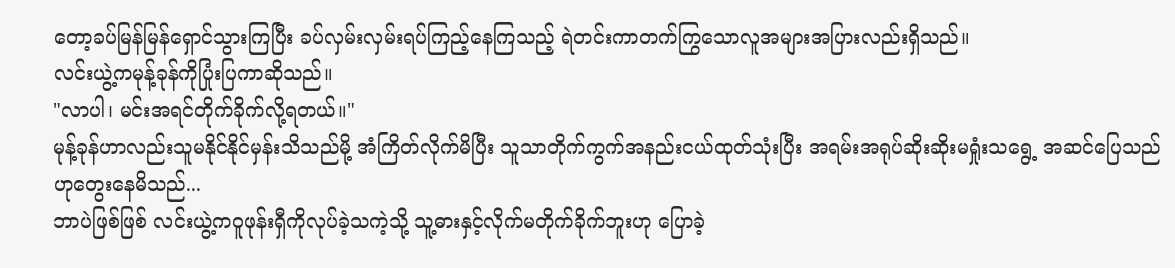တော့ခပ်မြန်မြန်ရှောင်သွားကြပြီး ခပ်လှမ်းလှမ်းရပ်ကြည့်နေကြသည့် ရဲတင်းကာတက်ကြွသောလူအများအပြားလည်းရှိသည်။
လင်းယွဲ့ကမုန့်ခုန်ကိုပြုံးပြကာဆိုသည်။
"လာပါ၊ မင်းအရင်တိုက်ခိုက်လို့ရတယ်။"
မုန့်ခုန်ဟာလည်းသူမနိုင်နိုင်မှန်းသိသည်မို့ အံကြိတ်လိုက်မိပြီး သူသာတိုက်ကွက်အနည်းငယ်ထုတ်သုံးပြီး အရမ်းအရုပ်ဆိုးဆိုးမရှုံးသရွေ့ အဆင်ပြေသည်ဟုတွေးနေမိသည်...
ဘာပဲဖြစ်ဖြစ် လင်းယွဲ့ကဝူဖုန်းရှီကိုလုပ်ခဲ့သကဲ့သို့ သူ့ဓားနှင့်လိုက်မတိုက်ခိုက်ဘူးဟု ပြောခဲ့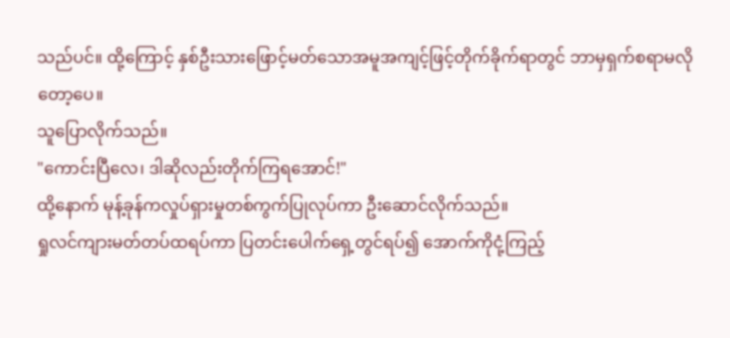သည်ပင်။ ထို့ကြောင့် နှစ်ဦးသားဖြောင့်မတ်သောအမူအကျင့်ဖြင့်တိုက်ခိုက်ရာတွင် ဘာမှရှက်စရာမလိုတော့ပေ။
သူပြောလိုက်သည်။
"ကောင်းပြီလေ၊ ဒါဆိုလည်းတိုက်ကြရအောင်!"
ထို့နောက် မုန့်ခုန်ကလှုပ်ရှားမှုတစ်ကွက်ပြုလုပ်ကာ ဦးဆောင်လိုက်သည်။
ရှုလင်ကျားမတ်တပ်ထရပ်ကာ ပြတင်းပေါက်ရှေ့တွင်ရပ်၍ အောက်ကိုငုံ့ကြည့်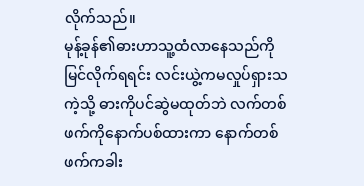လိုက်သည်။
မုန့်ခုန်၏ဓားဟာသူ့ထံလာနေသည်ကိုမြင်လိုက်ရရင်း လင်းယွဲ့ကမလှုပ်ရှားသကဲ့သို့ ဓားကိုပင်ဆွဲမထုတ်ဘဲ လက်တစ်ဖက်ကိုနောက်ပစ်ထားကာ နောက်တစ်ဖက်ကခါး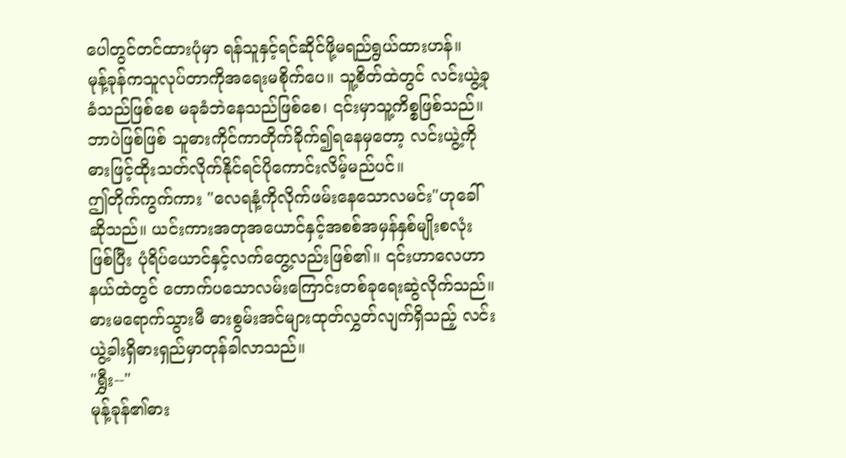ပေါတွင်တင်ထားပုံမှာ ရန်သူနှင့်ရင်ဆိုင်ဖို့မရည်ရွယ်ထားဟန်။
မုန့်ခုန်ကသူလုပ်တာကိုအရေးမစိုက်ပေ။ သူ့စိတ်ထဲတွင် လင်းယွဲ့ခုခံသည်ဖြစ်စေ မခုခံဘဲနေသည်ဖြစ်စေ၊ ၎င်းမှာသူ့ကိစ္စဖြစ်သည်။ ဘာပဲဖြစ်ဖြစ် သူဓားကိုင်ကာတိုက်ခိုက်၍ရနေမှတော့ လင်းယွဲ့ကိုဓားဖြင့်ထိုးသတ်လိုက်နိုင်ရင်ပိုကောင်းလိမ့်မည်ပင်။
ဤတိုက်ကွက်ကား "လေရနံ့ကိုလိုက်ဖမ်းနေသောလမင်း"ဟုခေါ်ဆိုသည်။ ယင်းကားအတုအယောင်နှင့်အစစ်အမှန်နှစ်မျိုးစလုံးဖြစ်ပြီး ပုံရိပ်ယောင်နှင့်လက်တွေ့လည်းဖြစ်၏။ ၎င်းဟာလေဟာနယ်ထဲတွင် တောက်ပသောလမ်းကြောင်းတစ်ခုရေးဆွဲလိုက်သည်။ ဓားမရောက်သွားမီ ဓားစွမ်းအင်များထုတ်လွှတ်လျက်ရှိသည့် လင်းယွဲ့ခါးရှိဓားရှည်မှာတုန်ခါလာသည်။
"ရွှီး--"
မုန့်ခုန်၏ဓား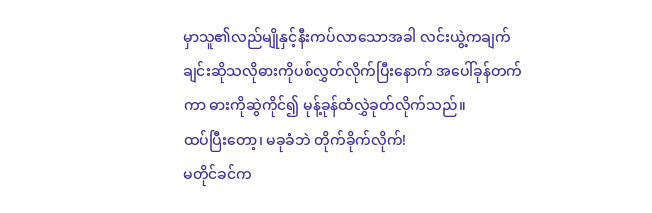မှာသူ၏လည်မျိုနှင့်နီးကပ်လာသောအခါ လင်းယွဲ့ကချက်ချင်းဆိုသလိုဓားကိုပစ်လွှတ်လိုက်ပြီးနောက် အပေါ်ခုန်တက်ကာ ဓားကိုဆွဲကိုင်၍ မုန့်ခုန်ထံလွှဲခုတ်လိုက်သည်။
ထပ်ပြီးတော့၊ မခုခံဘဲ တိုက်ခိုက်လိုက်!
မတိုင်ခင်က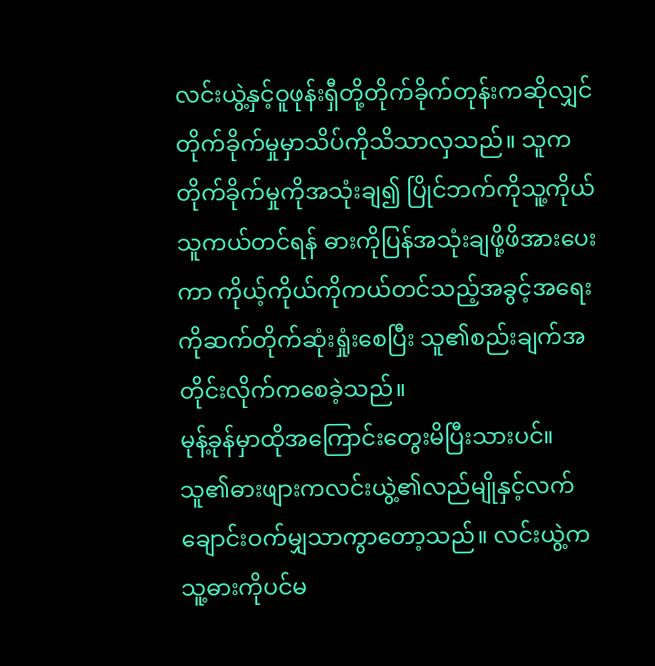လင်းယွဲ့နှင့်ဝူဖုန်းရှီတို့တိုက်ခိုက်တုန်းကဆိုလျှင် တိုက်ခိုက်မှုမှာသိပ်ကိုသိသာလှသည်။ သူကတိုက်ခိုက်မှုကိုအသုံးချ၍ ပြိုင်ဘက်ကိုသူ့ကိုယ်သူကယ်တင်ရန် ဓားကိုပြန်အသုံးချဖို့ဖိအားပေးကာ ကိုယ့်ကိုယ်ကိုကယ်တင်သည့်အခွင့်အရေးကိုဆက်တိုက်ဆုံးရှုံးစေပြီး သူ၏စည်းချက်အတိုင်းလိုက်ကစေခဲ့သည်။
မုန့်ခုန်မှာထိုအကြောင်းတွေးမိပြီးသားပင်။ သူ၏ဓားဖျားကလင်းယွဲ့၏လည်မျိုနှင့်လက်ချောင်းဝက်မျှသာကွာတော့သည်။ လင်းယွဲ့ကသူ့ဓားကိုပင်မ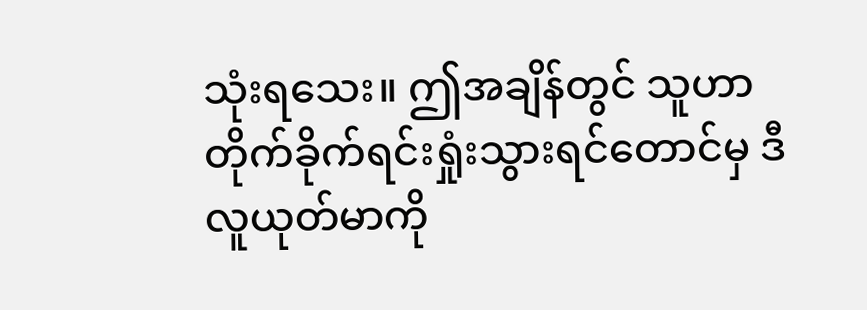သုံးရသေး။ ဤအချိန်တွင် သူဟာတိုက်ခိုက်ရင်းရှုံးသွားရင်တောင်မှ ဒီလူယုတ်မာကို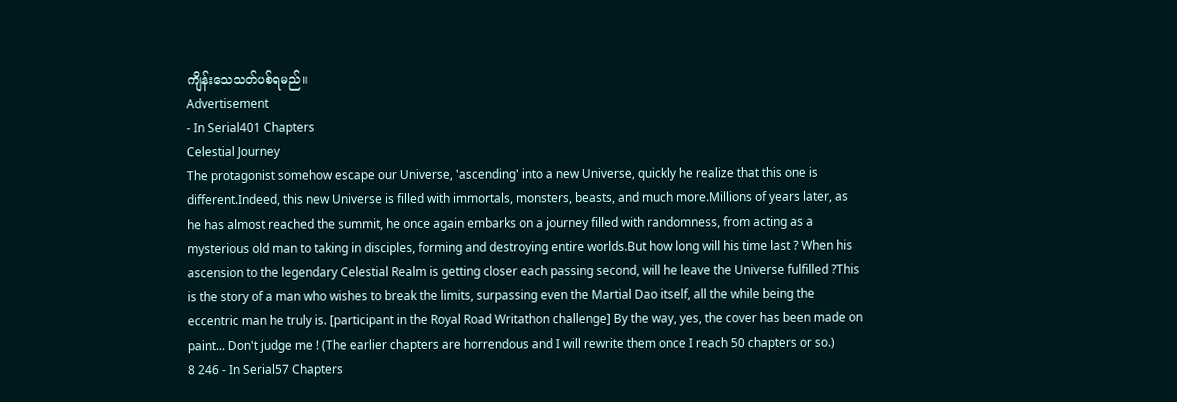ကျိန်းသေသတ်ပစ်ရမည်။
Advertisement
- In Serial401 Chapters
Celestial Journey
The protagonist somehow escape our Universe, 'ascending' into a new Universe, quickly he realize that this one is different.Indeed, this new Universe is filled with immortals, monsters, beasts, and much more.Millions of years later, as he has almost reached the summit, he once again embarks on a journey filled with randomness, from acting as a mysterious old man to taking in disciples, forming and destroying entire worlds.But how long will his time last ? When his ascension to the legendary Celestial Realm is getting closer each passing second, will he leave the Universe fulfilled ?This is the story of a man who wishes to break the limits, surpassing even the Martial Dao itself, all the while being the eccentric man he truly is. [participant in the Royal Road Writathon challenge] By the way, yes, the cover has been made on paint... Don't judge me ! (The earlier chapters are horrendous and I will rewrite them once I reach 50 chapters or so.)
8 246 - In Serial57 Chapters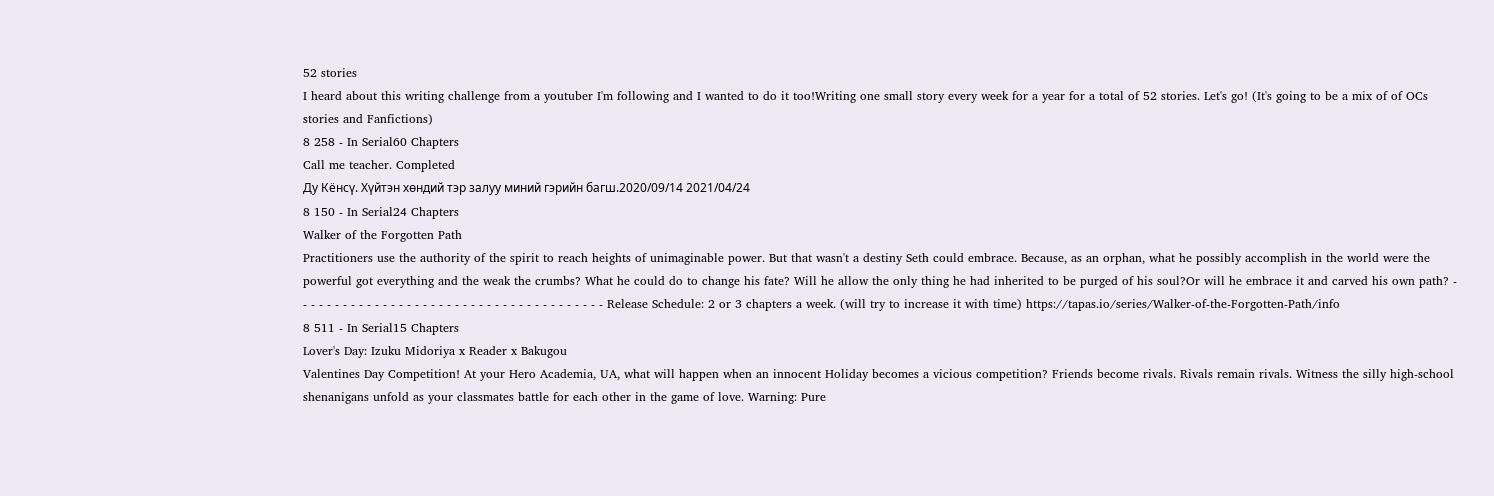52 stories
I heard about this writing challenge from a youtuber I'm following and I wanted to do it too!Writing one small story every week for a year for a total of 52 stories. Let's go! (It's going to be a mix of of OCs stories and Fanfictions)
8 258 - In Serial60 Chapters
Call me teacher. Completed
Ду Кёнсү. Хүйтэн хөндий тэр залуу миний гэрийн багш.2020/09/14 2021/04/24
8 150 - In Serial24 Chapters
Walker of the Forgotten Path
Practitioners use the authority of the spirit to reach heights of unimaginable power. But that wasn't a destiny Seth could embrace. Because, as an orphan, what he possibly accomplish in the world were the powerful got everything and the weak the crumbs? What he could do to change his fate? Will he allow the only thing he had inherited to be purged of his soul?Or will he embrace it and carved his own path? - - - - - - - - - - - - - - - - - - - - - - - - - - - - - - - - - - - - - - - Release Schedule: 2 or 3 chapters a week. (will try to increase it with time) https://tapas.io/series/Walker-of-the-Forgotten-Path/info
8 511 - In Serial15 Chapters
Lover's Day: Izuku Midoriya x Reader x Bakugou
Valentines Day Competition! At your Hero Academia, UA, what will happen when an innocent Holiday becomes a vicious competition? Friends become rivals. Rivals remain rivals. Witness the silly high-school shenanigans unfold as your classmates battle for each other in the game of love. Warning: Pure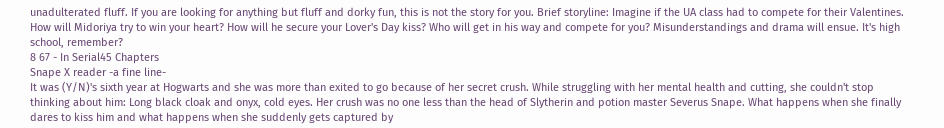unadulterated fluff. If you are looking for anything but fluff and dorky fun, this is not the story for you. Brief storyline: Imagine if the UA class had to compete for their Valentines. How will Midoriya try to win your heart? How will he secure your Lover's Day kiss? Who will get in his way and compete for you? Misunderstandings and drama will ensue. It's high school, remember?
8 67 - In Serial45 Chapters
Snape X reader -a fine line-
It was (Y/N)'s sixth year at Hogwarts and she was more than exited to go because of her secret crush. While struggling with her mental health and cutting, she couldn't stop thinking about him: Long black cloak and onyx, cold eyes. Her crush was no one less than the head of Slytherin and potion master Severus Snape. What happens when she finally dares to kiss him and what happens when she suddenly gets captured by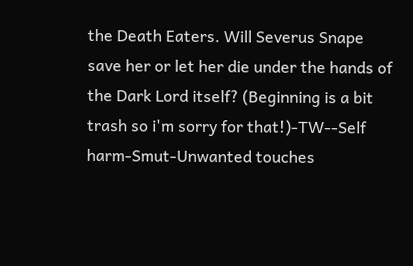the Death Eaters. Will Severus Snape save her or let her die under the hands of the Dark Lord itself? (Beginning is a bit trash so i'm sorry for that!)-TW--Self harm-Smut-Unwanted touches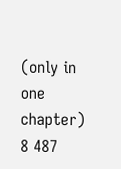(only in one chapter)
8 487